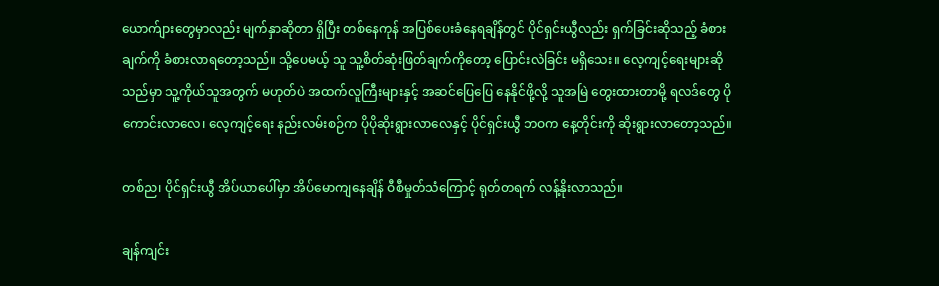ယောက်ျားတွေမှာလည်း မျက်နှာဆိုတာ ရှိပြီး တစ်နေကုန် အပြစ်ပေးခံနေရချိန်တွင် ပိုင်ရှင်းယွီလည်း ရှက်ခြင်းဆိုသည့် ခံစားချက်ကို ခံစားလာရတော့သည်။ သို့ပေမယ့် သူ သူ့စိတ်ဆုံးဖြတ်ချက်ကိုတော့ ပြောင်းလဲခြင်း မရှိသေး။ လေ့ကျင့်ရေးများဆိုသည်မှာ သူ့ကိုယ်သူအတွက် မဟုတ်ပဲ အထက်လူကြီးများနှင့် အဆင်ပြေပြေ နေနိုင်ဖို့လို့ သူအမြဲ တွေးထားတာမို့ ရလဒ်တွေ ပိုကောင်းလာလေ၊ လေ့ကျင့်ရေး နည်းလမ်းစဉ်က ပိုပိုဆိုးရွားလာလေနှင့် ပိုင်ရှင်းယွီ ဘဝက နေ့တိုင်းကို ဆိုးရွားလာတော့သည်။

တစ်ည၊ ပိုင်ရှင်းယွီ အိပ်ယာပေါ်မှာ အိပ်မောကျနေချိန် ဝီစီမှုတ်သံကြောင့် ရုတ်တရက် လန့်နိုးလာသည်။

ချန်ကျင်း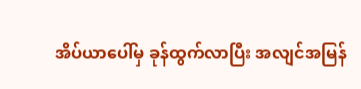အိပ်ယာပေါ်မှ ခုန်ထွက်လာပြီး အလျင်အမြန်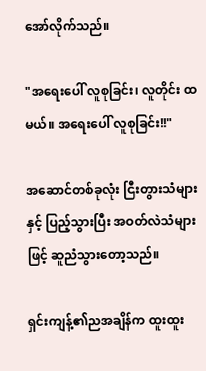အော်လိုက်သည်။

"အရေးပေါ် လူစုခြင်း၊ လူတိုင်း ထမယ်။ အရေးပေါ် လူစုခြင်း!!"

အဆောင်တစ်ခုလုံး ငြီးတွားသံများနှင့် ပြည့်သွားပြီး အဝတ်လဲသံများဖြင့် ဆူညံသွားတော့သည်။

ရှင်းကျန့်၏ညအချိန်က ထူးထူး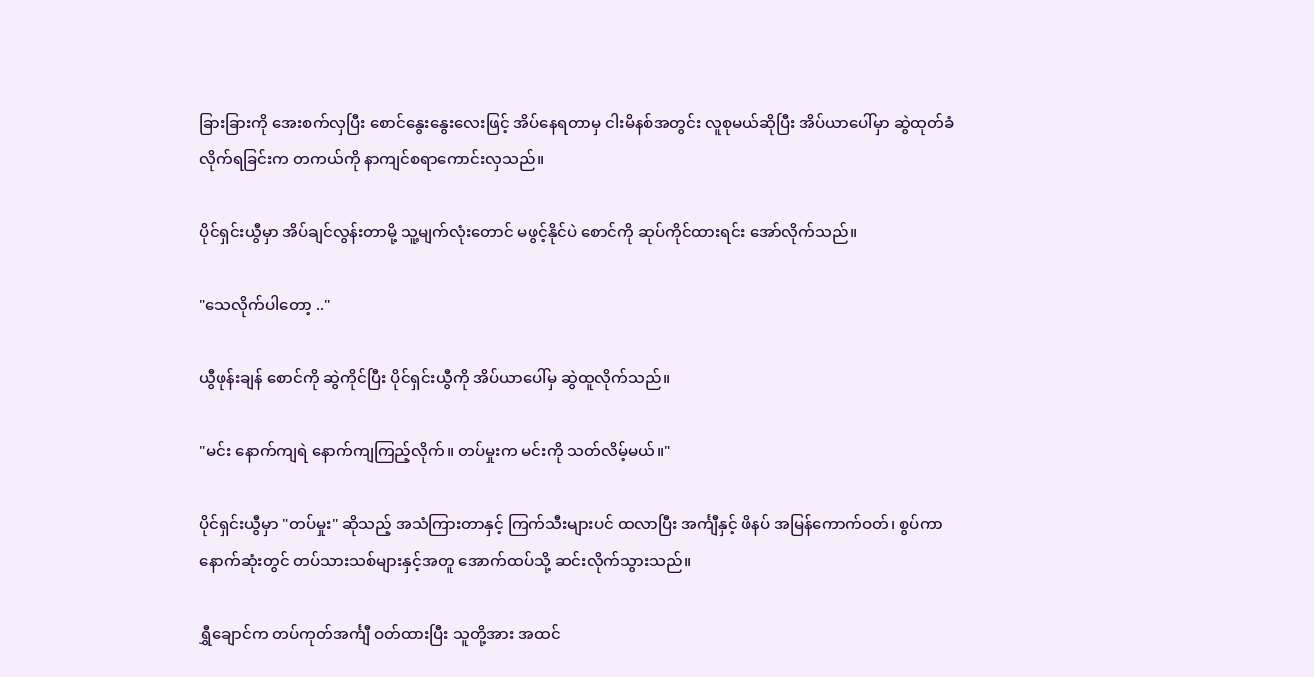ခြားခြားကို အေးစက်လှပြီး စောင်နွေးနွေးလေးဖြင့် အိပ်နေရတာမှ ငါးမိနစ်အတွင်း လူစုမယ်ဆိုပြီး အိပ်ယာပေါ်မှာ ဆွဲထုတ်ခံလိုက်ရခြင်းက တကယ်ကို နာကျင်စရာကောင်းလှသည်။

ပိုင်ရှင်းယွီမှာ အိပ်ချင်လွန်းတာမို့ သူ့မျက်လုံးတောင် မဖွင့်နိုင်ပဲ စောင်ကို ဆုပ်ကိုင်ထားရင်း အော်လိုက်သည်။

"သေလိုက်ပါတော့ .."

ယွီဖုန်းချန် စောင်ကို ဆွဲကိုင်ပြီး ပိုင်ရှင်းယွီကို အိပ်ယာပေါ်မှ ဆွဲထူလိုက်သည်။

"မင်း နောက်ကျရဲ နောက်ကျကြည့်လိုက်။ တပ်မှုးက မင်းကို သတ်လိမ့်မယ်။"

ပိုင်ရှင်းယွီမှာ "တပ်မှုး" ဆိုသည့် အသံကြားတာနှင့် ကြက်သီးများပင် ထလာပြီး အင်္ကျီနှင့် ဖိနပ် အမြန်ကောက်ဝတ်၊ စွပ်ကာ နောက်ဆုံးတွင် တပ်သားသစ်များနှင့်အတူ အောက်ထပ်သို့ ဆင်းလိုက်သွားသည်။

ရွှီချောင်က တပ်ကုတ်အင်္ကျီ ဝတ်ထားပြီး သူတို့အား အထင်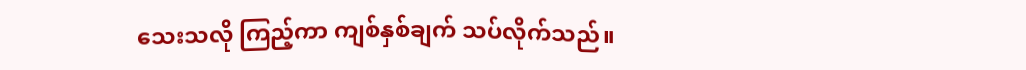သေးသလို ကြည့်ကာ ကျစ်နှစ်ချက် သပ်လိုက်သည်။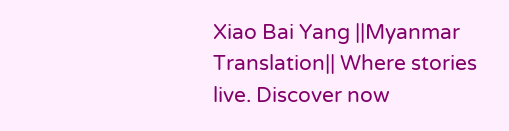Xiao Bai Yang ||Myanmar Translation|| Where stories live. Discover now